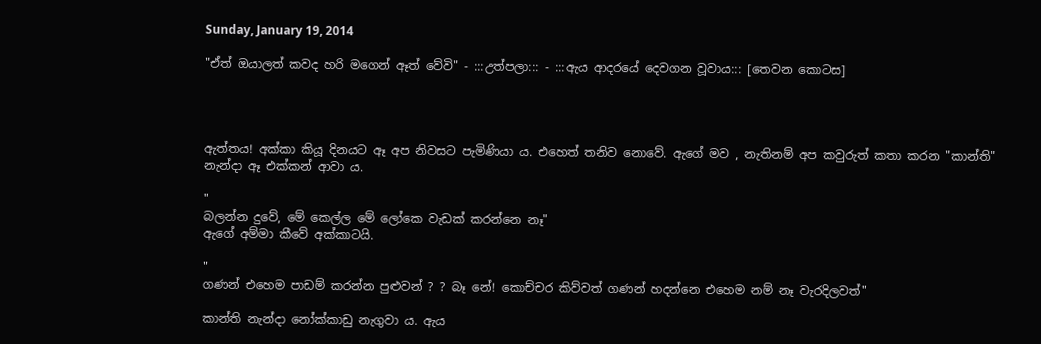Sunday, January 19, 2014

"ඒත් ඔයාලත් කවද හරි මගෙන් ඈත් වේවි" - :::උත්පලා::: - :::ඇය ආදරයේ දෙවගන වූවාය::: [තෙවන කොටස]




ඇත්තය! අක්කා කියූ දිනයට ඈ අප නිවසට පැමිණියා ය. එහෙත් තනිව නොවේ. ඇගේ මව , නැතිනම් අප කවුරුත් කතා කරන "කාන්ති" නැන්දා ඈ එක්කන් ආවා ය.

"
බලන්න දුවේ, මේ කෙල්ල මේ ලෝකෙ වැඩක් කරන්නෙ නෑ"
ඇගේ අම්මා කීවේ අක්කාටයි.

"
ගණන් එහෙම පාඩම් කරන්න පුළුවන් ? ? බෑ නේ! කොච්චර කිව්වත් ගණන් හදන්නෙ එහෙම නම් නෑ වැරදිලවත්"

කාන්ති නැන්දා නෝක්කාඩු නැගුවා ය. ඇය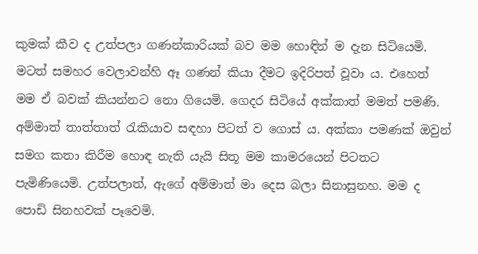කුමක් කීව ද උත්පලා ගණන්කාරියක් බව මම හොඳින් ම දැන සිටියෙමි. මටත් සමහර වෙලාවන්හි ඈ ගණන් කියා දීමට ඉදිරිපත් වූවා ය. එහෙත් මම ඒ බවක් කියන්නට නො ගියෙමි. ගෙදර සිටියේ අක්කාත් මමත් පමණි. අම්මාත් තාත්තාත් රැකියාව සඳහා පිටත් ව ගොස් ය. අක්කා පමණක් ඔවුන් සමග කතා කිරීම හොඳ නැති යැයි සිතූ මම කාමරයෙන් පිටතට පැමිණියෙමි. උත්පලාත්, ඇගේ අම්මාත් මා දෙස බලා සිනාසුනහ. මම ද පොඩි සිනහවක් පෑවෙමි.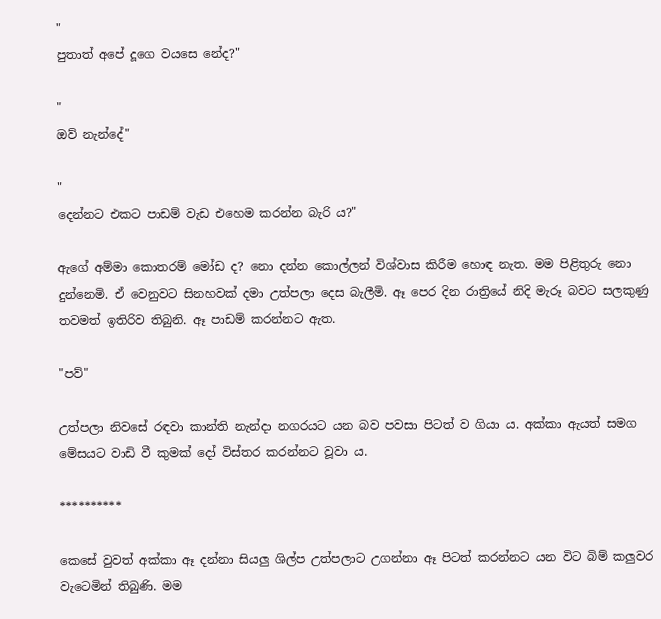"
පුතාත් අපේ දූගෙ වයසෙ නේද?"

"
ඔව් නැන්දේ"

"
දෙන්නට එකට පාඩම් වැඩ එහෙම කරන්න බැරි ය?"

ඇගේ අම්මා කොතරම් මෝඩ ද? නො දන්න කොල්ලන් විශ්වාස කිරීම හොඳ නැත. මම පිළිතුරු නො දුන්නෙමි. ඒ වෙනුවට සිනහවක් දමා උත්පලා දෙස බැලීමි. ඈ පෙර දින රාත්‍රියේ නිදි මැරූ බවට සලකුණු තවමත් ඉතිරිව තිබුනි. ඈ පාඩම් කරන්නට ඇත.

"පව්"

උත්පලා නිවසේ රඳවා කාන්ති නැන්දා නගරයට යන බව පවසා පිටත් ව ගියා ය. අක්කා ඇයත් සමග මේසයට වාඩි වී කුමක් දෝ විස්තර කරන්නට වූවා ය.

**********

කෙසේ වුවත් අක්කා ඈ දන්නා සියලු ශිල්ප උත්පලාට උගන්නා ඈ පිටත් කරන්නට යන විට බිම් කලුවර වැටෙමින් තිබුණි. මම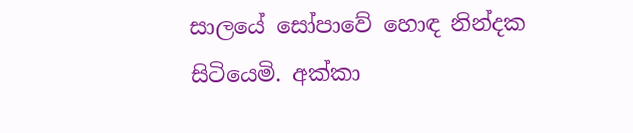සාලයේ සෝපාවේ හොඳ නින්දක සිටියෙමි. අක්කා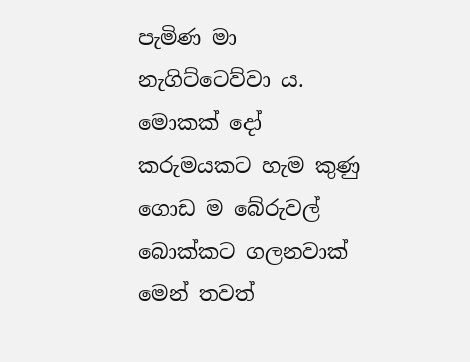පැමිණ මා නැගිට්ටෙව්වා ය. මොකක් දෝ කරුමයකට හැම කුණු ගොඩ ම බේරුවල් බොක්කට ගලනවාක් මෙන් තවත්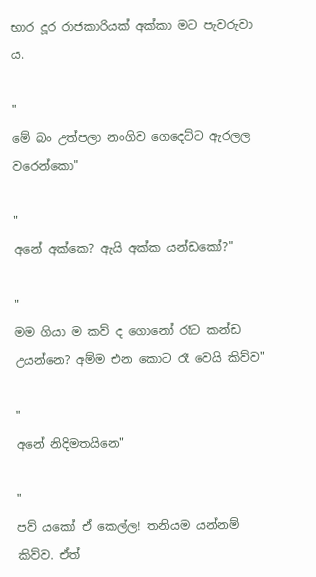භාර දූර රාජකාරියක් අක්කා මට පැවරුවා ය.

"
මේ බං උත්පලා නංගිව ගෙදෙට්ට ඇරලල වරෙන්කො"

"
අනේ අක්කෙ? ඇයි අක්ක යන්ඩකෝ?"

"
මම ගියා ම කව් ද ගොනෝ රෑට කන්ඩ උයන්නෙ? අම්ම එන කොට රෑ වෙයි කිව්ව"

"
අනේ නිදිමතයිනෙ"

"
පව් යකෝ ඒ කෙල්ල! තනියම යන්නම් කිව්ව. ඒත්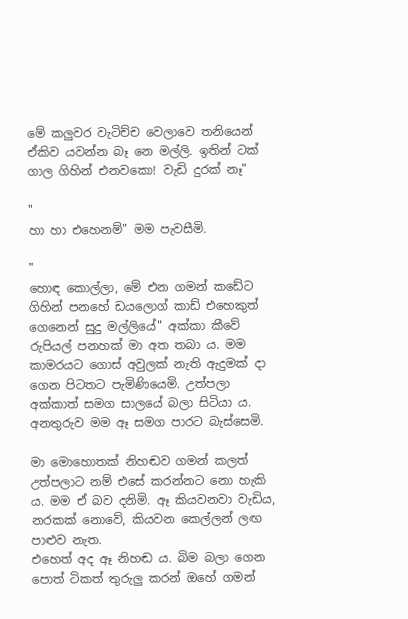මේ කලුවර වැටිච්ච වෙලාවෙ තනියෙන් ඒකිව යවන්න බෑ නෙ මල්ලි. ඉතින් ටක් ගාල ගිහින් එනවකො! වැඩි දුරක් නෑ"

"
හා හා එහෙනම්" මම පැවසීමි.

"
හොඳ කොල්ලා, මේ එන ගමන් කඩේට ගිහින් පනහේ ඩයලොග් කාඩ් එහෙකුත් ගෙනෙන් සුදු මල්ලියේ" අක්කා කීවේ රුපියල් පනහක් මා අත තබා ය. මම කාමරයට ගොස් අවුලක් නැති ඇදුමක් දා ගෙන පිටතට පැමිණියෙමි. උත්පලා අක්කාත් සමග සාලයේ බලා සිටියා ය. අනතුරුව මම ඈ සමග පාරට බැස්සෙමි.

මා මොහොතක් නිහඬව ගමන් කලත් උත්පලාට නම් එසේ කරන්නට නො හැකි ය. මම ඒ බව දනිමි. ඈ කියවනවා වැඩිය, නරකක් නොවේ, කියවන කෙල්ලන් ලඟ පාළුව නැත.
එහෙත් අද ඈ නිහඬ ය. බිම බලා ගෙන පොත් ටිකත් තුරුලු කරන් ඔහේ ගමන්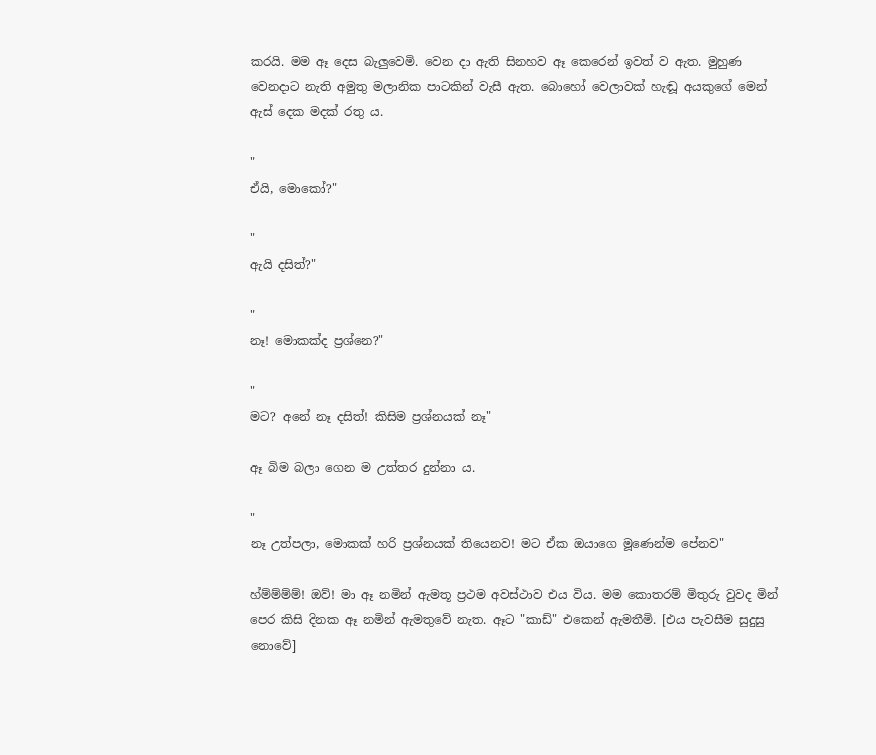කරයි. මම ඈ දෙස බැලුවෙමි. වෙන දා ඇති සිනහව ඈ කෙරෙන් ඉවත් ව ඇත. මුහුණ වෙනදාට නැති අමුතු මලානික පාටකින් වැසී ඇත. බොහෝ වෙලාවක් හැඬූ අයකුගේ මෙන් ඇස් දෙක මදක් රතු ය.

"
ඒයි, මොකෝ?"

"
ඇයි දසිත්?"

"
නෑ! මොකක්ද ප්‍රශ්නෙ?"

"
මට? අනේ නෑ දසිත්! කිසිම ප්‍රශ්නයක් නෑ"

ඈ බිම බලා ගෙන ම උත්තර දුන්නා ය.

"
නෑ උත්පලා, මොකක් හරි ප්‍රශ්නයක් තියෙනව! මට ඒක ඔයාගෙ මූණෙන්ම පේනව"

හ්ම්ම්ම්ම්! ඔව්! මා ඈ නමින් ඇමතූ ප්‍රථම අවස්ථාව එය විය. මම කොතරම් මිතුරු වුවද මින් පෙර කිසි දිනක ඈ නමින් ඇමතුවේ නැත. ඈට "කාඩ්" එකෙන් ඇමතීමි. [එය පැවසීම සුදුසු නොවේ]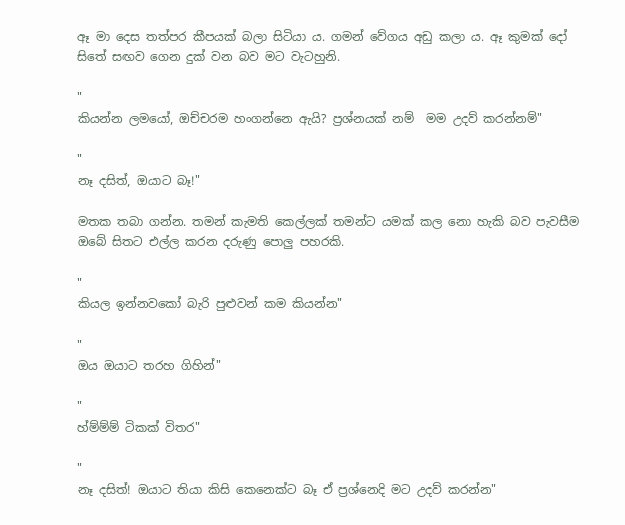ඈ මා දෙස තත්පර කීපයක් බලා සිටියා ය. ගමන් වේගය අඩු කලා ය. ඈ කුමක් දෝ සිතේ සඟව ගෙන දුක් වන බව මට වැටහුනි.

"
කියන්න ලමයෝ, ඔච්චරම හංගන්නෙ ඇයි? ප්‍රශ්නයක් නම්  මම උදව් කරන්නම්"

"
නෑ දසිත්, ඔයාට බෑ!"

මතක තබා ගන්න. තමන් කැමති කෙල්ලක් තමන්ට යමක් කල නො හැකි බව පැවසීම ඔබේ සිතට එල්ල කරන දරුණු පොලු පහරකි.

"
කියල ඉන්නවකෝ බැරි පුළුවන් කම කියන්න"

"
ඔය ඔයාට තරහ ගිහින්"

"
හ්ම්ම්ම් ටිකක් විතර"

"
නෑ දසිත්! ඔයාට තියා කිසි කෙනෙක්ට බෑ ඒ ප්‍රශ්නෙදි මට උදව් කරන්න"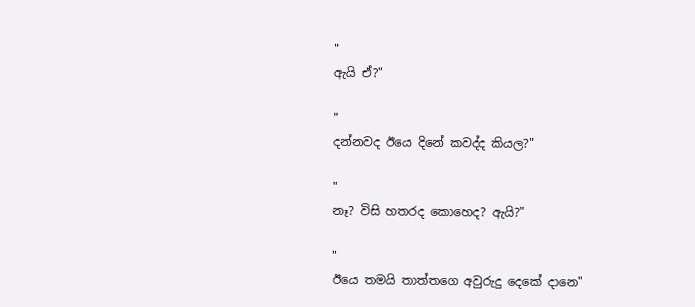"
ඇයි ඒ?"

"
දන්නවද ඊයෙ දිනේ කවද්ද කියල?"

"
නෑ? විසි හතරද කොහෙද? ඇයි?"

"
ඊයෙ තමයි තාත්තගෙ අවුරුදු දෙකේ දානෙ"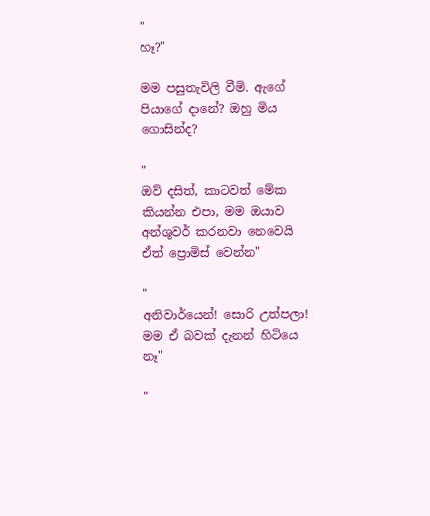"
හෑ?"

මම පසුතැවිලි වීමි. ඇගේ පියාගේ දානේ? ඔහු මිය ගොසින්ද?

"
ඔව් දසිත්, කාටවත් මේක කියන්න එපා, මම ඔයාව අන්ශුවර් කරනවා නෙවෙයි ඒත් ප්‍රොමිස් වෙන්න"

"
අනිවාර්යෙන්! සොරි උත්පලා! මම ඒ බවක් දැනන් හිටියෙ නෑ"

"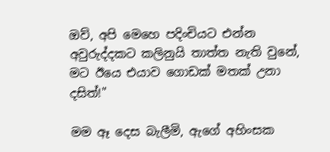ඔව්, අපි මෙහෙ පදිංචියට එන්න අවුරුද්දකට කලිනුයි තාත්ත නැති වුනේ, මට ඊයෙ එයාව ගොඩක් මතක් උනා දසිත්!"

මම ඈ දෙස බැලීමි, ඇගේ අහිංසක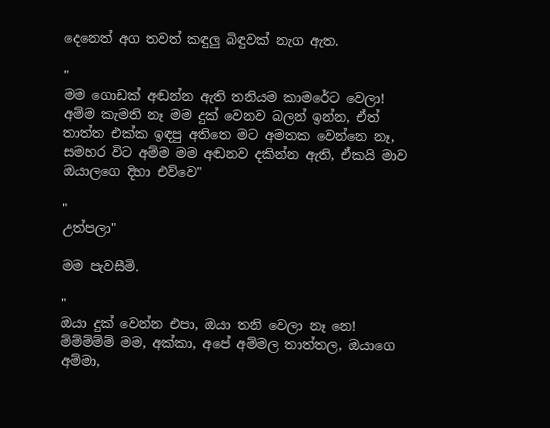දෙනෙත් අග තවත් කඳුලු බිඳුවක් නැග ඇත.

"
මම ගොඩක් අඬන්න ඇති තනියම කාමරේට වෙලා! අම්ම කැමති නෑ මම දුක් වෙනව බලන් ඉන්න, ඒත් තාත්ත එක්ක ඉඳපු අතිතෙ මට අමතක වෙන්නෙ නෑ, සමහර විට අම්ම මම අඬනව දකින්න ඇති, ඒකයි මාව ඔයාලගෙ දිහා එව්වෙ"

"
උත්පලා"

මම පැවසීමි.

"
ඔයා දුක් වෙන්න එපා, ඔයා තනි වෙලා නෑ නෙ! ම්ම්ම්ම්ම් මම, අක්කා, අපේ අම්මල තාත්තල, ඔයාගෙ අම්මා,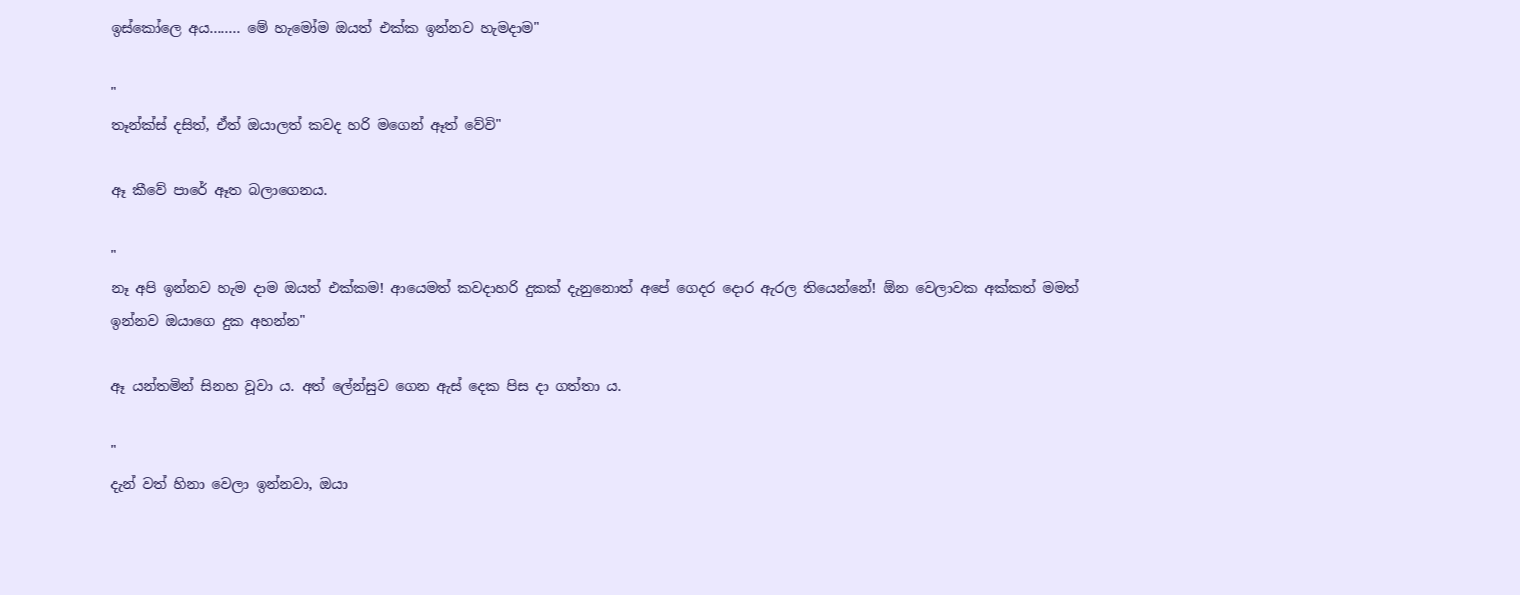ඉස්කෝලෙ අය........ මේ හැමෝම ඔයත් එක්ක ඉන්නව හැමදාම"

"
තෑන්ක්ස් දසිත්, ඒත් ඔයාලත් කවද හරි මගෙන් ඈත් වේවි"

ඈ කීවේ පාරේ ඈත බලාගෙනය.

"
නෑ අපි ඉන්නව හැම දාම ඔයත් එක්කම! ආයෙමත් කවදාහරි දුකක් දැනුනොත් අපේ ගෙදර දොර ඇරල තියෙන්නේ! ඕන වෙලාවක අක්කත් මමත් ඉන්නව ඔයාගෙ දුක අහන්න"

ඈ යන්තමින් සිනහ වූවා ය. අත් ලේන්සුව ගෙන ඇස් දෙක පිස දා ගත්තා ය.

"
දැන් වත් හිනා වෙලා ඉන්නවා, ඔයා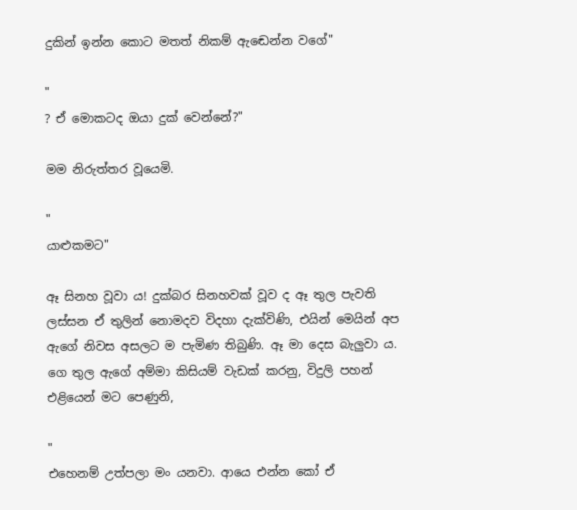දුකින් ඉන්න කොට මතත් නිකම් ඇඬෙන්න වගේ"

"
? ඒ මොකටද ඔයා දුක් වෙන්නේ?"

මම නිරුත්තර වූයෙමි.

"
යාළුකමට"

ඈ සිනහ වූවා ය! දුක්බර සිනහවක් වූව ද ඈ තුල පැවති ලස්සන ඒ තුලින් නොමදව විදහා දැක්විණි, එයින් මෙයින් අප ඇගේ නිවස අසලට ම පැමිණ තිබුණි. ඈ මා දෙස බැලුවා ය. ගෙ තුල ඇගේ අම්මා කිසියම් වැඩක් කරනු, විදුලි පහන් එළියෙන් මට පෙණුනි,

"
එහෙනම් උත්පලා මං යනවා. ආයෙ එන්න කෝ ඒ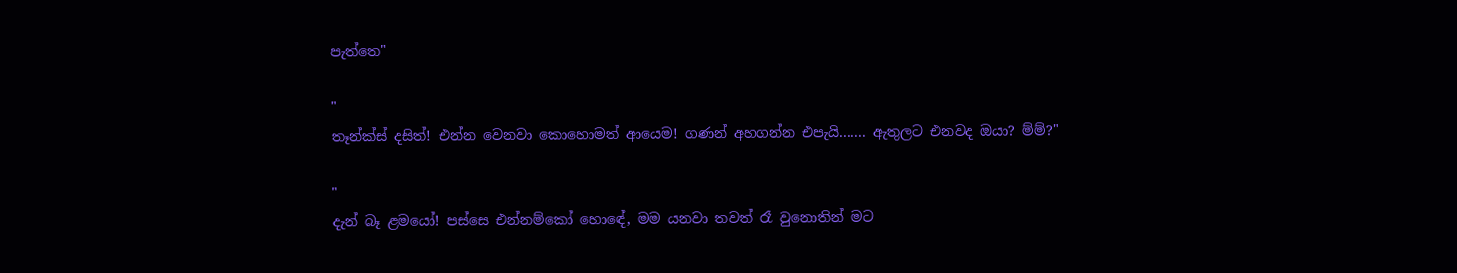පැත්තෙ"

"
තෑන්ක්ස් දසිත්! එන්න වෙනවා කොහොමත් ආයෙම! ගණන් අහගන්න එපැයි....... ඇතුලට එනවද ඔයා? ම්ම්?"

"
දැන් බෑ ළමයෝ! පස්සෙ එන්නම්කෝ හොඳේ, මම යනවා තවත් රෑ වුනොතින් මට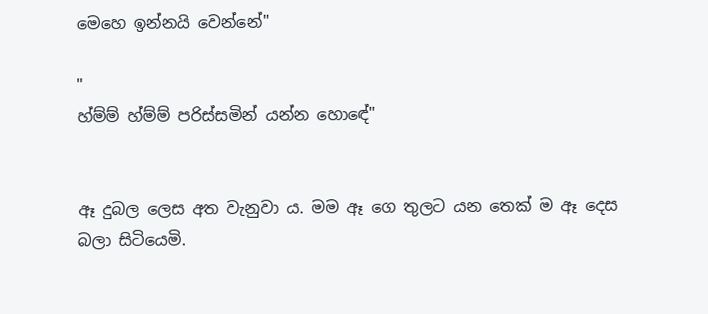මෙහෙ ඉන්නයි වෙන්නේ"

"
හ්ම්ම් හ්ම්ම් පරිස්සමින් යන්න හොඳේ"


ඈ දුබල ලෙස අත වැනුවා ය. මම ඈ ගෙ තුලට යන තෙක් ම ඈ දෙස බලා සිටියෙමි.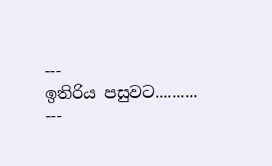---
ඉතිරිය පසුවට..........
---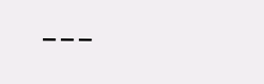---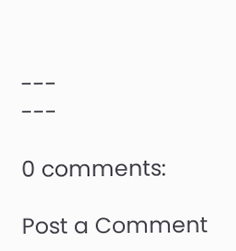---
---

0 comments:

Post a Comment